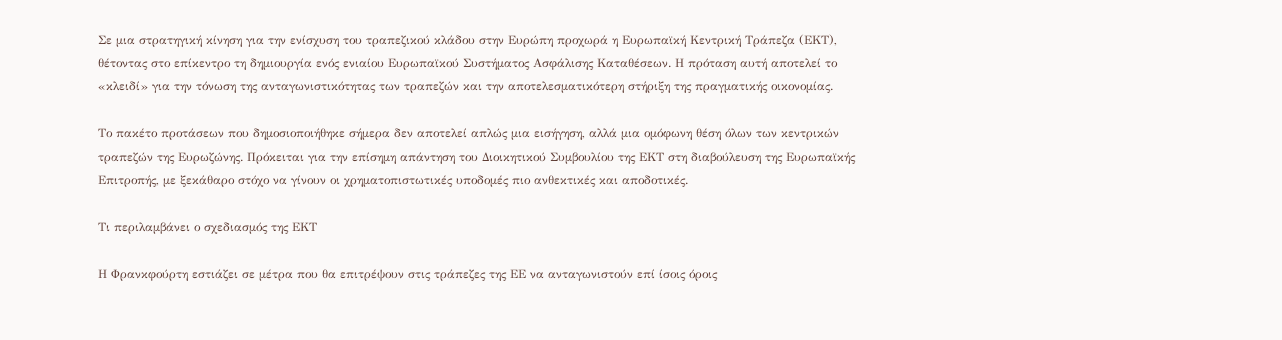Σε μια στρατηγική κίνηση για την ενίσχυση του τραπεζικού κλάδου στην Ευρώπη προχωρά η Ευρωπαϊκή Κεντρική Τράπεζα (ΕΚΤ), θέτοντας στο επίκεντρο τη δημιουργία ενός ενιαίου Ευρωπαϊκού Συστήματος Ασφάλισης Καταθέσεων. Η πρόταση αυτή αποτελεί το «κλειδί» για την τόνωση της ανταγωνιστικότητας των τραπεζών και την αποτελεσματικότερη στήριξη της πραγματικής οικονομίας.

Το πακέτο προτάσεων που δημοσιοποιήθηκε σήμερα δεν αποτελεί απλώς μια εισήγηση, αλλά μια ομόφωνη θέση όλων των κεντρικών τραπεζών της Ευρωζώνης. Πρόκειται για την επίσημη απάντηση του Διοικητικού Συμβουλίου της ΕΚΤ στη διαβούλευση της Ευρωπαϊκής Επιτροπής, με ξεκάθαρο στόχο να γίνουν οι χρηματοπιστωτικές υποδομές πιο ανθεκτικές και αποδοτικές.

Τι περιλαμβάνει ο σχεδιασμός της ΕΚΤ

Η Φρανκφούρτη εστιάζει σε μέτρα που θα επιτρέψουν στις τράπεζες της ΕΕ να ανταγωνιστούν επί ίσοις όροις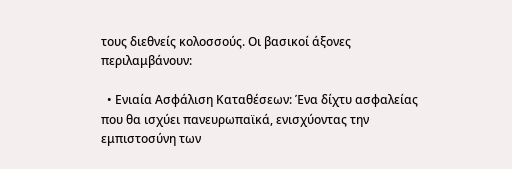τους διεθνείς κολοσσούς. Οι βασικοί άξονες περιλαμβάνουν:

  • Ενιαία Ασφάλιση Καταθέσεων: Ένα δίχτυ ασφαλείας που θα ισχύει πανευρωπαϊκά, ενισχύοντας την εμπιστοσύνη των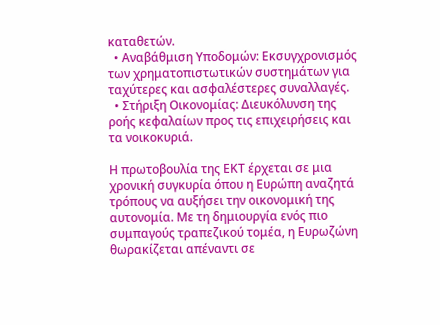καταθετών.
  • Αναβάθμιση Υποδομών: Εκσυγχρονισμός των χρηματοπιστωτικών συστημάτων για ταχύτερες και ασφαλέστερες συναλλαγές.
  • Στήριξη Οικονομίας: Διευκόλυνση της ροής κεφαλαίων προς τις επιχειρήσεις και τα νοικοκυριά.

Η πρωτοβουλία της ΕΚΤ έρχεται σε μια χρονική συγκυρία όπου η Ευρώπη αναζητά τρόπους να αυξήσει την οικονομική της αυτονομία. Με τη δημιουργία ενός πιο συμπαγούς τραπεζικού τομέα, η Ευρωζώνη θωρακίζεται απέναντι σε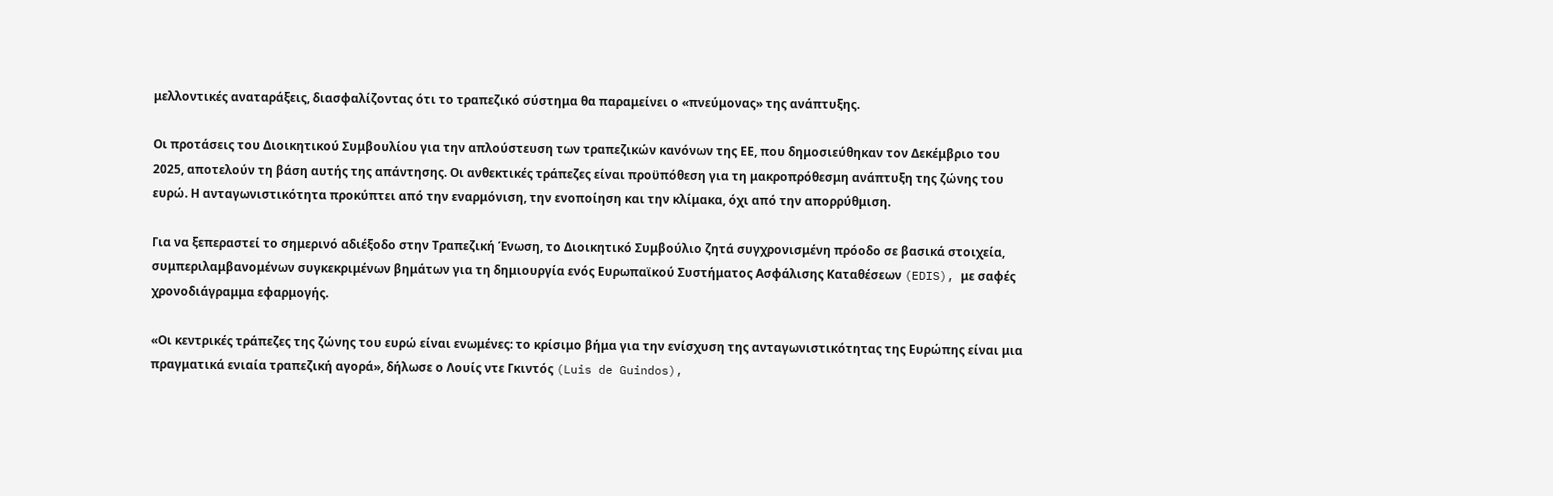μελλοντικές αναταράξεις, διασφαλίζοντας ότι το τραπεζικό σύστημα θα παραμείνει ο «πνεύμονας» της ανάπτυξης.

Οι προτάσεις του Διοικητικού Συμβουλίου για την απλούστευση των τραπεζικών κανόνων της ΕΕ, που δημοσιεύθηκαν τον Δεκέμβριο του 2025, αποτελούν τη βάση αυτής της απάντησης. Οι ανθεκτικές τράπεζες είναι προϋπόθεση για τη μακροπρόθεσμη ανάπτυξη της ζώνης του ευρώ. Η ανταγωνιστικότητα προκύπτει από την εναρμόνιση, την ενοποίηση και την κλίμακα, όχι από την απορρύθμιση.

Για να ξεπεραστεί το σημερινό αδιέξοδο στην Τραπεζική Ένωση, το Διοικητικό Συμβούλιο ζητά συγχρονισμένη πρόοδο σε βασικά στοιχεία, συμπεριλαμβανομένων συγκεκριμένων βημάτων για τη δημιουργία ενός Ευρωπαϊκού Συστήματος Ασφάλισης Καταθέσεων (EDIS), με σαφές χρονοδιάγραμμα εφαρμογής.

«Οι κεντρικές τράπεζες της ζώνης του ευρώ είναι ενωμένες: το κρίσιμο βήμα για την ενίσχυση της ανταγωνιστικότητας της Ευρώπης είναι μια πραγματικά ενιαία τραπεζική αγορά», δήλωσε ο Λουίς ντε Γκιντός (Luis de Guindos),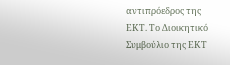αντιπρόεδρος της ΕΚΤ. Το Διοικητικό Συμβούλιο της ΕΚΤ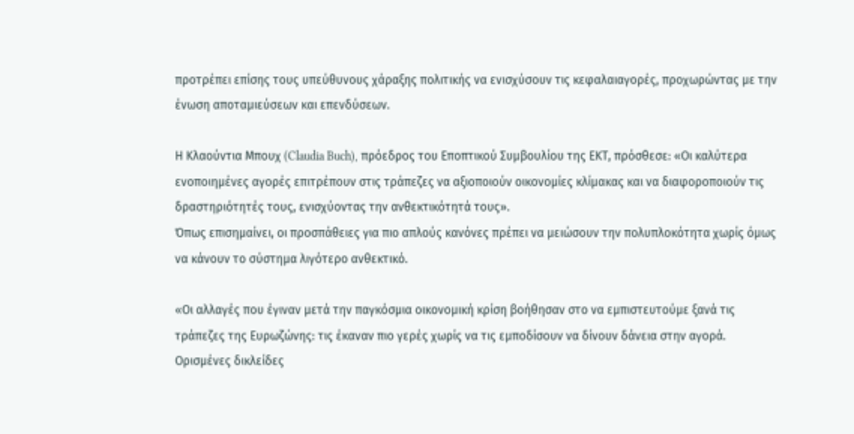προτρέπει επίσης τους υπεύθυνους χάραξης πολιτικής να ενισχύσουν τις κεφαλαιαγορές, προχωρώντας με την ένωση αποταμιεύσεων και επενδύσεων.

Η Κλαούντια Μπουχ (Claudia Buch), πρόεδρος του Εποπτικού Συμβουλίου της ΕΚΤ, πρόσθεσε: «Οι καλύτερα ενοποιημένες αγορές επιτρέπουν στις τράπεζες να αξιοποιούν οικονομίες κλίμακας και να διαφοροποιούν τις δραστηριότητές τους, ενισχύοντας την ανθεκτικότητά τους».
Όπως επισημαίνει, οι προσπάθειες για πιο απλούς κανόνες πρέπει να μειώσουν την πολυπλοκότητα χωρίς όμως να κάνουν το σύστημα λιγότερο ανθεκτικό.

«Οι αλλαγές που έγιναν μετά την παγκόσμια οικονομική κρίση βοήθησαν στο να εμπιστευτούμε ξανά τις τράπεζες της Ευρωζώνης: τις έκαναν πιο γερές χωρίς να τις εμποδίσουν να δίνουν δάνεια στην αγορά. Ορισμένες δικλείδες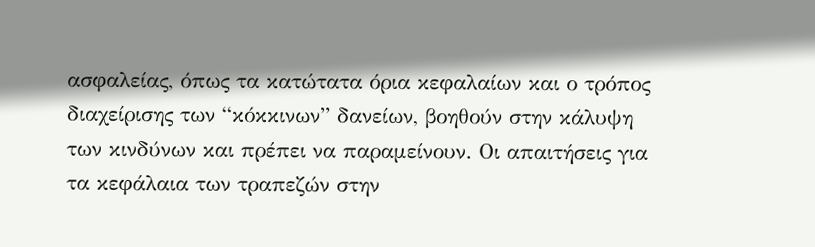ασφαλείας, όπως τα κατώτατα όρια κεφαλαίων και ο τρόπος διαχείρισης των “κόκκινων” δανείων, βοηθούν στην κάλυψη των κινδύνων και πρέπει να παραμείνουν. Οι απαιτήσεις για τα κεφάλαια των τραπεζών στην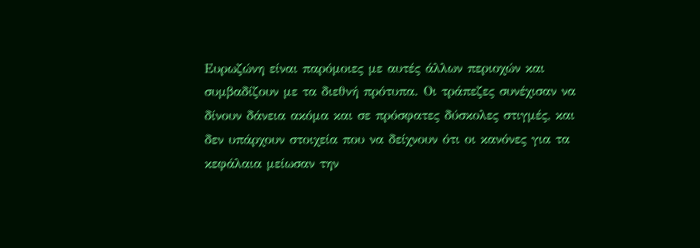Ευρωζώνη είναι παρόμοιες με αυτές άλλων περιοχών και συμβαδίζουν με τα διεθνή πρότυπα. Οι τράπεζες συνέχισαν να δίνουν δάνεια ακόμα και σε πρόσφατες δύσκολες στιγμές, και δεν υπάρχουν στοιχεία που να δείχνουν ότι οι κανόνες για τα κεφάλαια μείωσαν την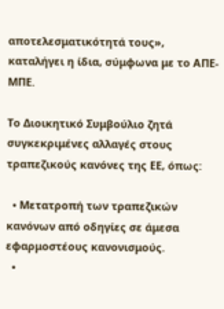αποτελεσματικότητά τους», καταλήγει η ίδια, σύμφωνα με το ΑΠΕ-ΜΠΕ.

Το Διοικητικό Συμβούλιο ζητά συγκεκριμένες αλλαγές στους τραπεζικούς κανόνες της ΕΕ, όπως:

  • Μετατροπή των τραπεζικών κανόνων από οδηγίες σε άμεσα εφαρμοστέους κανονισμούς.
  •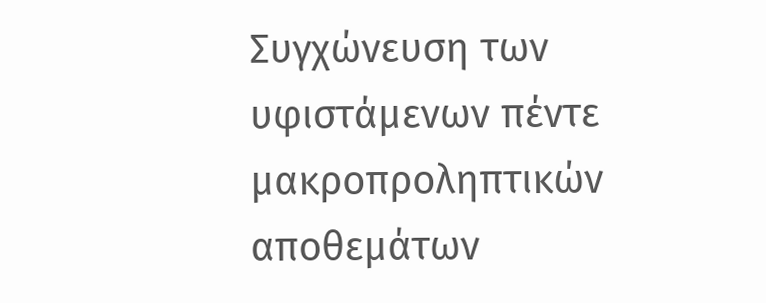Συγχώνευση των υφιστάμενων πέντε μακροπροληπτικών αποθεμάτων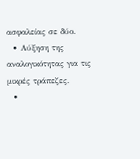ασφαλείας σε δύο.
  • Αύξηση της αναλογικότητας για τις μικρές τράπεζες.
  •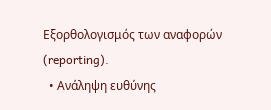Εξορθολογισμός των αναφορών (reporting).
  • Ανάληψη ευθύνης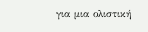για μια ολιστική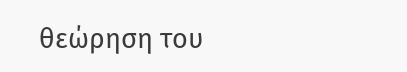θεώρηση του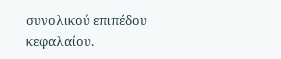συνολικού επιπέδου κεφαλαίου.